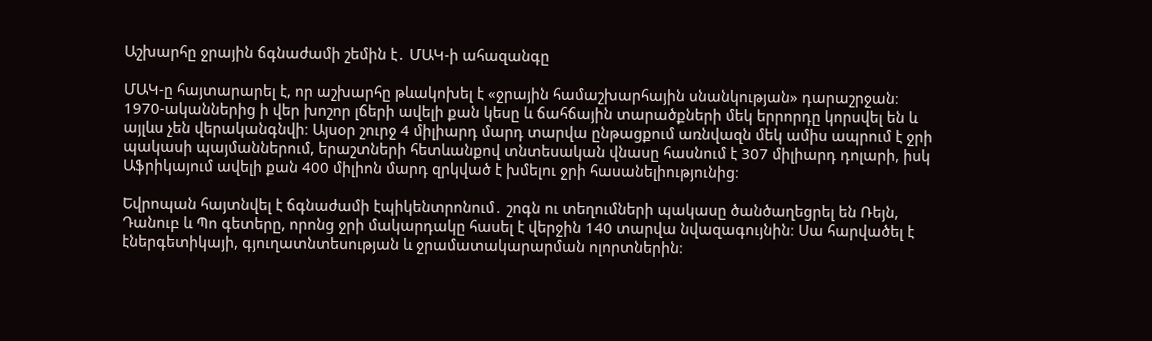Աշխարհը ջրային ճգնաժամի շեմին է․ ՄԱԿ-ի ահազանգը

ՄԱԿ-ը հայտարարել է, որ աշխարհը թևակոխել է «ջրային համաշխարհային սնանկության» դարաշրջան։ 1970-ականներից ի վեր խոշոր լճերի ավելի քան կեսը և ճահճային տարածքների մեկ երրորդը կորսվել են և այլևս չեն վերականգնվի։ Այսօր շուրջ 4 միլիարդ մարդ տարվա ընթացքում առնվազն մեկ ամիս ապրում է ջրի պակասի պայմաններում, երաշտների հետևանքով տնտեսական վնասը հասնում է 307 միլիարդ դոլարի, իսկ Աֆրիկայում ավելի քան 400 միլիոն մարդ զրկված է խմելու ջրի հասանելիությունից։

Եվրոպան հայտնվել է ճգնաժամի էպիկենտրոնում․ շոգն ու տեղումների պակասը ծանծաղեցրել են Ռեյն, Դանուբ և Պո գետերը, որոնց ջրի մակարդակը հասել է վերջին 140 տարվա նվազագույնին։ Սա հարվածել է էներգետիկայի, գյուղատնտեսության և ջրամատակարարման ոլորտներին։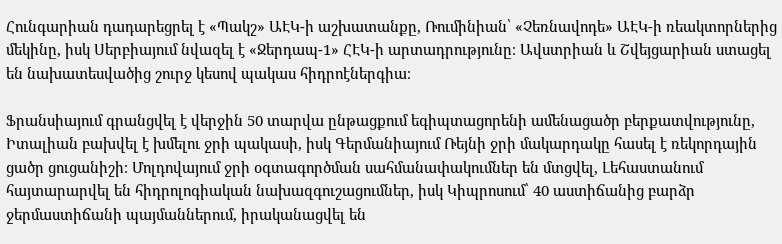Հունգարիան դադարեցրել է «Պակշ» ԱԷԿ-ի աշխատանքը, Ռումինիան՝ «Չեռնավոդե» ԱԷԿ-ի ռեակտորներից մեկինը, իսկ Սերբիայում նվազել է «Ջերդապ-1» ՀԷԿ-ի արտադրությունը։ Ավստրիան և Շվեյցարիան ստացել են նախատեսվածից շուրջ կեսով պակաս հիդրոէներգիա։

Ֆրանսիայում գրանցվել է վերջին 50 տարվա ընթացքում եգիպտացորենի ամենացածր բերքատվությունը, Իտալիան բախվել է խմելու ջրի պակասի, իսկ Գերմանիայում Ռեյնի ջրի մակարդակը հասել է ռեկորդային ցածր ցուցանիշի։ Մոլդովայում ջրի օգտագործման սահմանափակումներ են մտցվել, Լեհաստանում հայտարարվել են հիդրոլոգիական նախազգուշացումներ, իսկ Կիպրոսում՝ 40 աստիճանից բարձր ջերմաստիճանի պայմաններում, իրականացվել են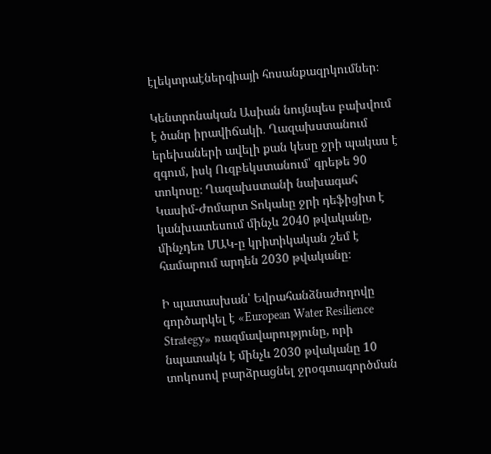էլեկտրաէներգիայի հոսանքազրկումներ։

Կենտրոնական Ասիան նույնպես բախվում է ծանր իրավիճակի․ Ղազախստանում երեխաների ավելի քան կեսը ջրի պակաս է զգում, իսկ Ուզբեկստանում՝ գրեթե 90 տոկոսը։ Ղազախստանի նախագահ Կասիմ-Ժոմարտ Տոկաևը ջրի դեֆիցիտ է կանխատեսում մինչև 2040 թվականը, մինչդեռ ՄԱԿ-ը կրիտիկական շեմ է համարում արդեն 2030 թվականը։

Ի պատասխան՝ Եվրահանձնաժողովը գործարկել է «European Water Resilience Strategy» ռազմավարությունը, որի նպատակն է մինչև 2030 թվականը 10 տոկոսով բարձրացնել ջրօգտագործման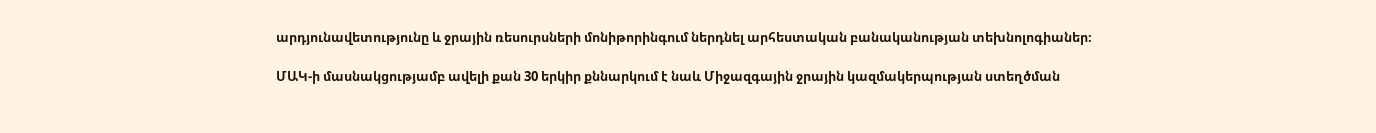արդյունավետությունը և ջրային ռեսուրսների մոնիթորինգում ներդնել արհեստական բանականության տեխնոլոգիաներ։

ՄԱԿ-ի մասնակցությամբ ավելի քան 30 երկիր քննարկում է նաև Միջազգային ջրային կազմակերպության ստեղծման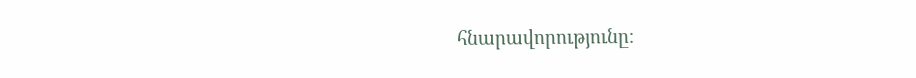հնարավորությունը։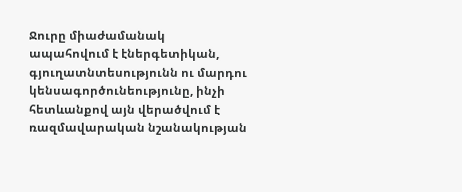Ջուրը միաժամանակ ապահովում է էներգետիկան, գյուղատնտեսությունն ու մարդու կենսագործունեությունը, ինչի հետևանքով այն վերածվում է ռազմավարական նշանակության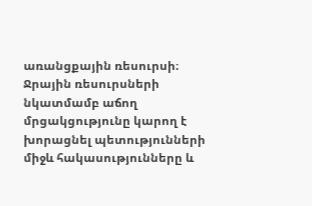առանցքային ռեսուրսի։ Ջրային ռեսուրսների նկատմամբ աճող մրցակցությունը կարող է խորացնել պետությունների միջև հակասությունները և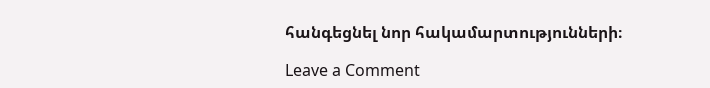հանգեցնել նոր հակամարտությունների։

Leave a Comment